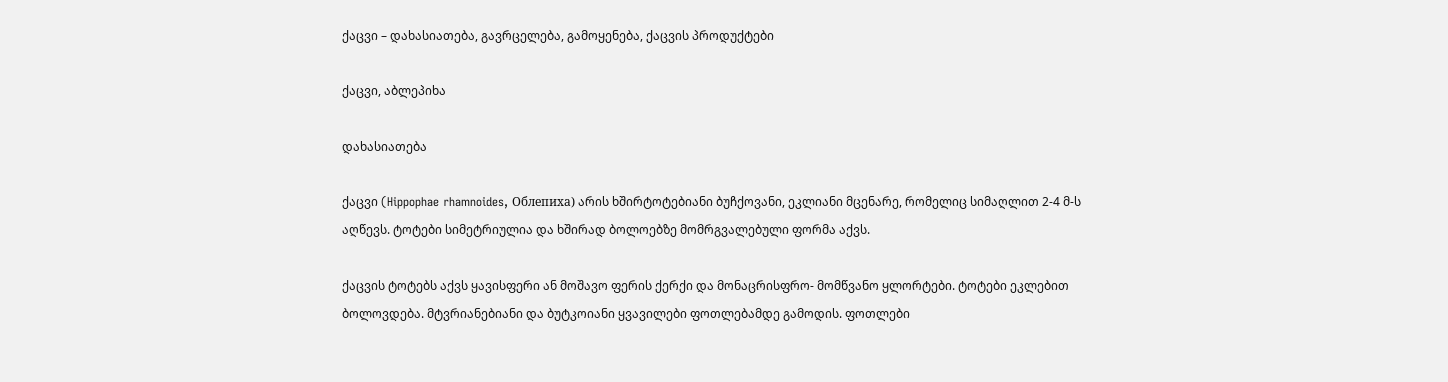ქაცვი – დახასიათება, გავრცელება, გამოყენება, ქაცვის პროდუქტები

ქაცვი, აბლეპიხა

დახასიათება

ქაცვი (Hippophae rhamnoides, Облепиха) არის ხშირტოტებიანი ბუჩქოვანი, ეკლიანი მცენარე, რომელიც სიმაღლით 2-4 მ-ს აღწევს. ტოტები სიმეტრიულია და ხშირად ბოლოებზე მომრგვალებული ფორმა აქვს.

ქაცვის ტოტებს აქვს ყავისფერი ან მოშავო ფერის ქერქი და მონაცრისფრო- მომწვანო ყლორტები. ტოტები ეკლებით ბოლოვდება. მტვრიანებიანი და ბუტკოიანი ყვავილები ფოთლებამდე გამოდის. ფოთლები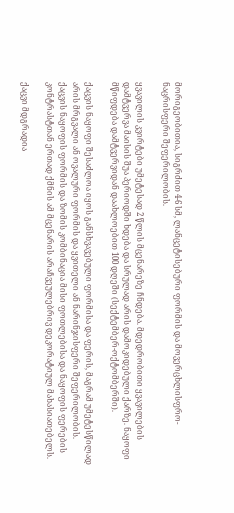მორიგეობითია, სიგრძით 4-6 სმ, ლანცეტისებური ფორმის და მოვერცხლისფრო-ნაცრისფერი შეფერილობის.

ყვავილის კვირტები უმეტესად 2 წლის მცენარეზე ჩნდება. მდედრობითი ყვავილების დამტვერვა მაისის შუა პერიოდში ხდება და სრულად არის დამოკიდებული ქარზე. ნაყოფი მწიფდება დამტვერვიდან დაახლოებით 100 დღეში (სექტემბერ-ოქტომბერში).

ქაცვის ნაყოფი შესაძლოა იყოს განსხვავებული ფორმისა და ფერის, მაგრამ უმეტესწილად არის მრგვალი ან ოვალური ფორმის და ყვითელი ან ნარინჯისფერი შეფერილობის. ქაცვის ნაყოფის ფორმის და ზომის კომბინაცია მისი ფოთლებისა და ნაყოფის ფერების კონტრასტთან ერთად ქმნის ამ მცენარის არაჩვეულებრივ დეკორატიულ მახასიათებელს.

ქაცვი მდგრადია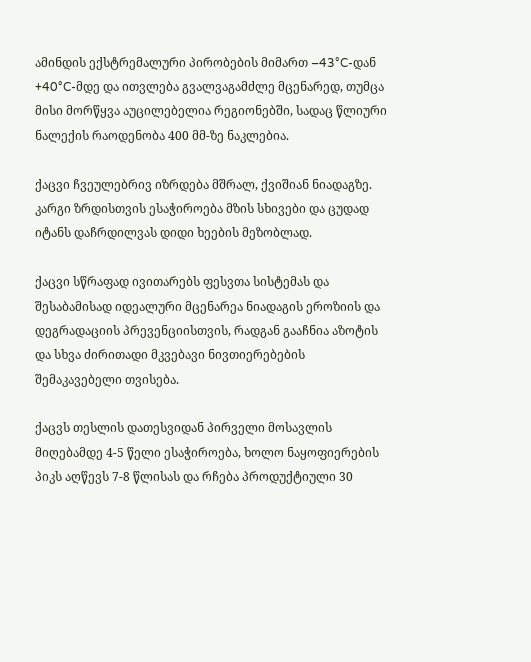ამინდის ექსტრემალური პირობების მიმართ –43°C-დან +40°C-მდე და ითვლება გვალვაგამძლე მცენარედ, თუმცა მისი მორწყვა აუცილებელია რეგიონებში, სადაც წლიური ნალექის რაოდენობა 400 მმ-ზე ნაკლებია.

ქაცვი ჩვეულებრივ იზრდება მშრალ, ქვიშიან ნიადაგზე. კარგი ზრდისთვის ესაჭიროება მზის სხივები და ცუდად იტანს დაჩრდილვას დიდი ხეების მეზობლად.

ქაცვი სწრაფად ივითარებს ფესვთა სისტემას და შესაბამისად იდეალური მცენარეა ნიადაგის ეროზიის და დეგრადაციის პრევენციისთვის, რადგან გააჩნია აზოტის და სხვა ძირითადი მკვებავი ნივთიერებების შემაკავებელი თვისება.

ქაცვს თესლის დათესვიდან პირველი მოსავლის მიღებამდე 4-5 წელი ესაჭიროება, ხოლო ნაყოფიერების პიკს აღწევს 7-8 წლისას და რჩება პროდუქტიული 30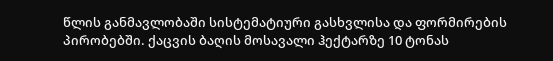წლის განმავლობაში სისტემატიური გასხვლისა და ფორმირების პირობებში. ქაცვის ბაღის მოსავალი ჰექტარზე 10 ტონას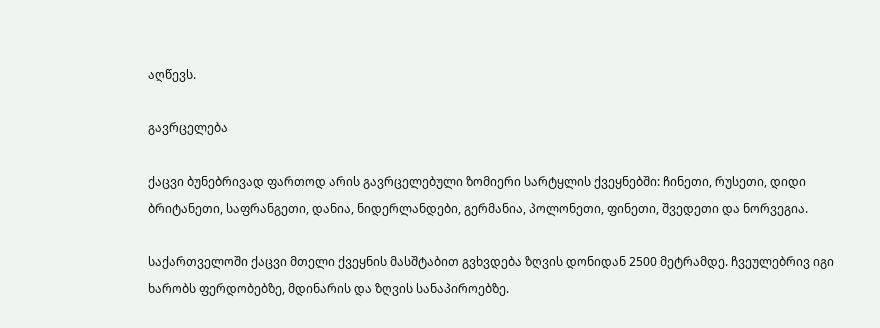აღწევს.

გავრცელება

ქაცვი ბუნებრივად ფართოდ არის გავრცელებული ზომიერი სარტყლის ქვეყნებში: ჩინეთი, რუსეთი, დიდი ბრიტანეთი, საფრანგეთი, დანია, ნიდერლანდები, გერმანია, პოლონეთი, ფინეთი, შვედეთი და ნორვეგია.

საქართველოში ქაცვი მთელი ქვეყნის მასშტაბით გვხვდება ზღვის დონიდან 2500 მეტრამდე. ჩვეულებრივ იგი ხარობს ფერდობებზე, მდინარის და ზღვის სანაპიროებზე.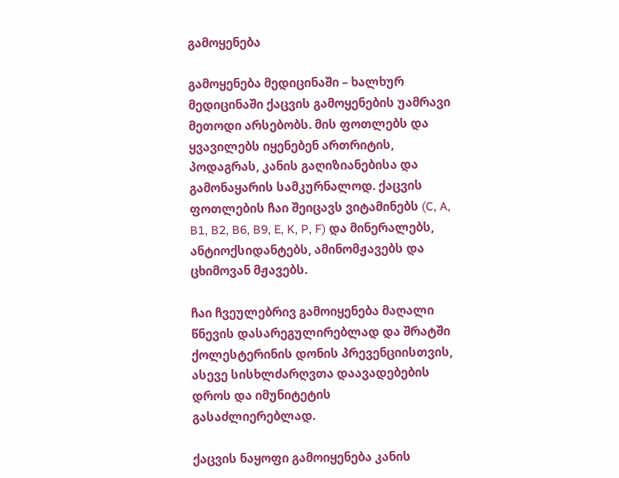გამოყენება

გამოყენება მედიცინაში – ხალხურ მედიცინაში ქაცვის გამოყენების უამრავი მეთოდი არსებობს. მის ფოთლებს და ყვავილებს იყენებენ ართრიტის, პოდაგრას, კანის გაღიზიანებისა და გამონაყარის სამკურნალოდ. ქაცვის ფოთლების ჩაი შეიცავს ვიტამინებს (C, A, B1, B2, B6, B9, E, K, P, F) და მინერალებს, ანტიოქსიდანტებს, ამინომჟავებს და ცხიმოვან მჟავებს.

ჩაი ჩვეულებრივ გამოიყენება მაღალი წნევის დასარეგულირებლად და შრატში ქოლესტერინის დონის პრევენციისთვის, ასევე სისხლძარღვთა დაავადებების დროს და იმუნიტეტის გასაძლიერებლად.

ქაცვის ნაყოფი გამოიყენება კანის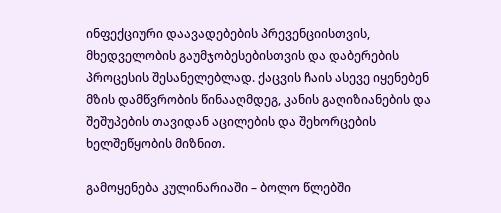ინფექციური დაავადებების პრევენციისთვის, მხედველობის გაუმჯობესებისთვის და დაბერების პროცესის შესანელებლად. ქაცვის ჩაის ასევე იყენებენ მზის დამწვრობის წინააღმდეგ, კანის გაღიზიანების და შეშუპების თავიდან აცილების და შეხორცების ხელშეწყობის მიზნით.

გამოყენება კულინარიაში – ბოლო წლებში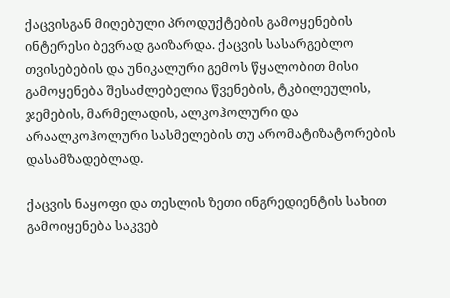ქაცვისგან მიღებული პროდუქტების გამოყენების ინტერესი ბევრად გაიზარდა. ქაცვის სასარგებლო თვისებების და უნიკალური გემოს წყალობით მისი გამოყენება შესაძლებელია წვენების, ტკბილეულის, ჯემების, მარმელადის, ალკოჰოლური და არაალკოჰოლური სასმელების თუ არომატიზატორების დასამზადებლად.

ქაცვის ნაყოფი და თესლის ზეთი ინგრედიენტის სახით გამოიყენება საკვებ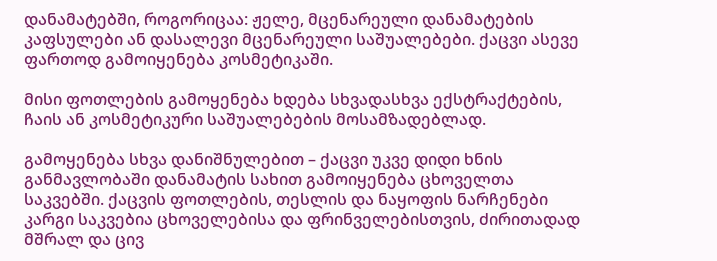დანამატებში, როგორიცაა: ჟელე, მცენარეული დანამატების კაფსულები ან დასალევი მცენარეული საშუალებები. ქაცვი ასევე ფართოდ გამოიყენება კოსმეტიკაში.

მისი ფოთლების გამოყენება ხდება სხვადასხვა ექსტრაქტების, ჩაის ან კოსმეტიკური საშუალებების მოსამზადებლად.

გამოყენება სხვა დანიშნულებით – ქაცვი უკვე დიდი ხნის განმავლობაში დანამატის სახით გამოიყენება ცხოველთა საკვებში. ქაცვის ფოთლების, თესლის და ნაყოფის ნარჩენები კარგი საკვებია ცხოველებისა და ფრინველებისთვის, ძირითადად მშრალ და ცივ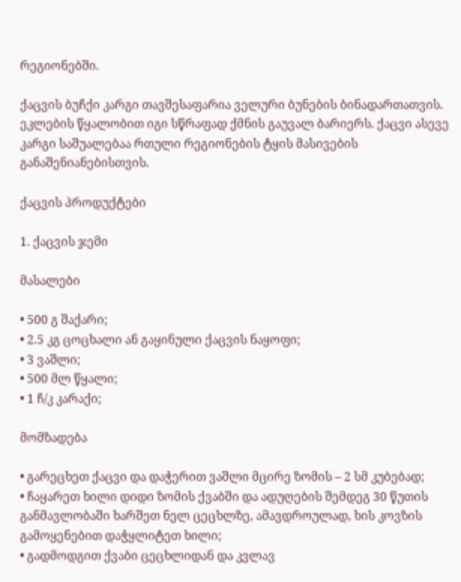რეგიონებში.

ქაცვის ბუჩქი კარგი თავშესაფარია ველური ბუნების ბინადართათვის. ეკლების წყალობით იგი სწრაფად ქმნის გაუვალ ბარიერს. ქაცვი ასევე კარგი საშუალებაა რთული რეგიონების ტყის მასივების განაშენიანებისთვის.

ქაცვის პროდუქტები

1. ქაცვის ჯემი

მასალები

• 500 გ შაქარი;
• 2.5 კგ ცოცხალი ან გაყინული ქაცვის ნაყოფი;
• 3 ვაშლი;
• 500 მლ წყალი;
• 1 ჩ/კ კარაქი;

მომზადება

• გარეცხეთ ქაცვი და დაჭერით ვაშლი მცირე ზომის – 2 სმ კუბებად;
• ჩაყარეთ ხილი დიდი ზომის ქვაბში და ადუღების შემდეგ 30 წუთის განმავლობაში ხარშეთ ნელ ცეცხლზე, ამავდროულად, ხის კოვზის გამოყენებით დაჭყლიტეთ ხილი;
• გადმოდგით ქვაბი ცეცხლიდან და კვლავ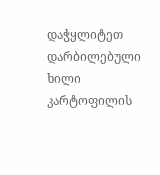დაჭყლიტეთ დარბილებული ხილი კარტოფილის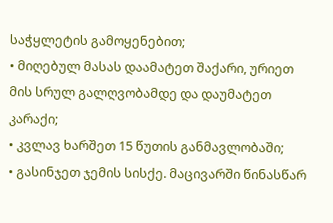საჭყლეტის გამოყენებით;
• მიღებულ მასას დაამატეთ შაქარი, ურიეთ მის სრულ გალღვობამდე და დაუმატეთ კარაქი;
• კვლავ ხარშეთ 15 წუთის განმავლობაში;
• გასინჯეთ ჯემის სისქე. მაცივარში წინასწარ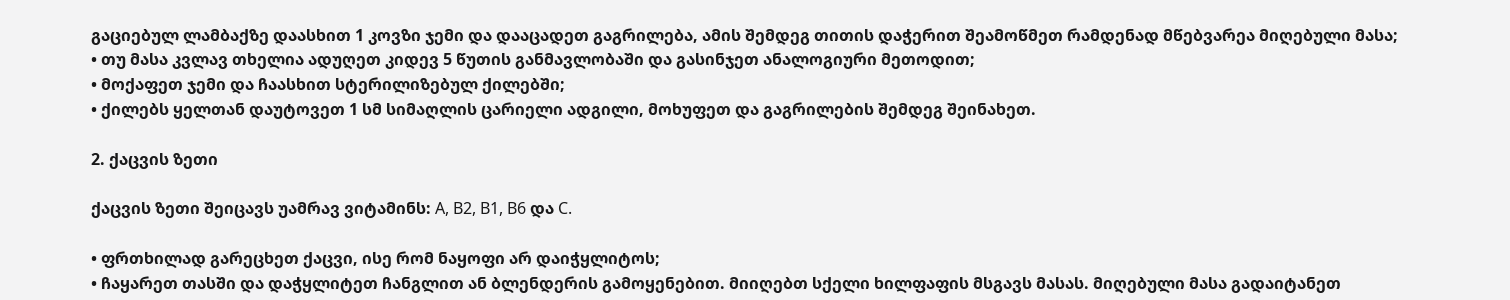გაციებულ ლამბაქზე დაასხით 1 კოვზი ჯემი და დააცადეთ გაგრილება, ამის შემდეგ თითის დაჭერით შეამოწმეთ რამდენად მწებვარეა მიღებული მასა;
• თუ მასა კვლავ თხელია ადუღეთ კიდევ 5 წუთის განმავლობაში და გასინჯეთ ანალოგიური მეთოდით;
• მოქაფეთ ჯემი და ჩაასხით სტერილიზებულ ქილებში;
• ქილებს ყელთან დაუტოვეთ 1 სმ სიმაღლის ცარიელი ადგილი, მოხუფეთ და გაგრილების შემდეგ შეინახეთ.

2. ქაცვის ზეთი

ქაცვის ზეთი შეიცავს უამრავ ვიტამინს: A, B2, B1, B6 და C.

• ფრთხილად გარეცხეთ ქაცვი, ისე რომ ნაყოფი არ დაიჭყლიტოს;
• ჩაყარეთ თასში და დაჭყლიტეთ ჩანგლით ან ბლენდერის გამოყენებით. მიიღებთ სქელი ხილფაფის მსგავს მასას. მიღებული მასა გადაიტანეთ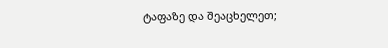ტაფაზე და შეაცხელეთ;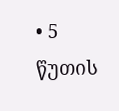• 5 წუთის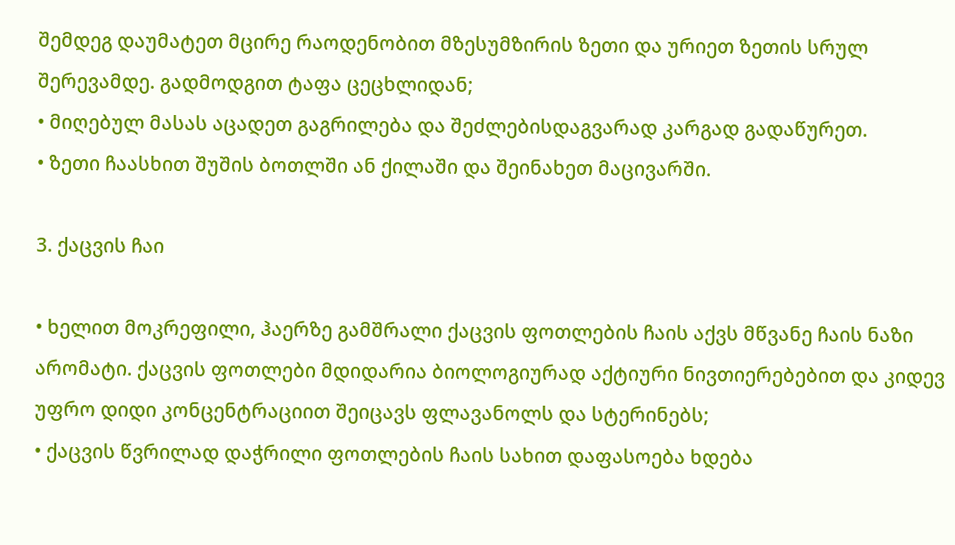შემდეგ დაუმატეთ მცირე რაოდენობით მზესუმზირის ზეთი და ურიეთ ზეთის სრულ შერევამდე. გადმოდგით ტაფა ცეცხლიდან;
• მიღებულ მასას აცადეთ გაგრილება და შეძლებისდაგვარად კარგად გადაწურეთ.
• ზეთი ჩაასხით შუშის ბოთლში ან ქილაში და შეინახეთ მაცივარში.

3. ქაცვის ჩაი

• ხელით მოკრეფილი, ჰაერზე გამშრალი ქაცვის ფოთლების ჩაის აქვს მწვანე ჩაის ნაზი არომატი. ქაცვის ფოთლები მდიდარია ბიოლოგიურად აქტიური ნივთიერებებით და კიდევ უფრო დიდი კონცენტრაციით შეიცავს ფლავანოლს და სტერინებს;
• ქაცვის წვრილად დაჭრილი ფოთლების ჩაის სახით დაფასოება ხდება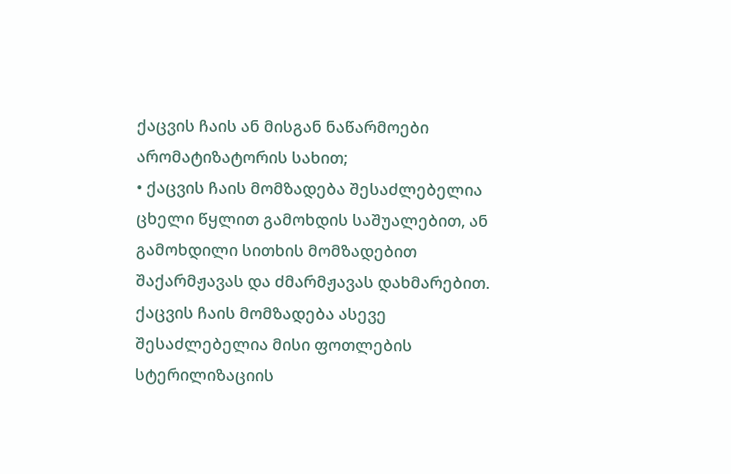ქაცვის ჩაის ან მისგან ნაწარმოები არომატიზატორის სახით;
• ქაცვის ჩაის მომზადება შესაძლებელია ცხელი წყლით გამოხდის საშუალებით, ან გამოხდილი სითხის მომზადებით შაქარმჟავას და ძმარმჟავას დახმარებით. ქაცვის ჩაის მომზადება ასევე შესაძლებელია მისი ფოთლების სტერილიზაციის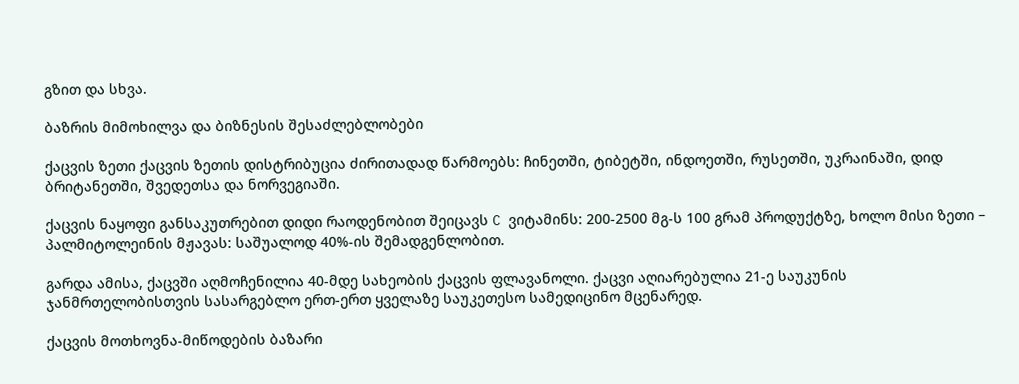გზით და სხვა.

ბაზრის მიმოხილვა და ბიზნესის შესაძლებლობები

ქაცვის ზეთი ქაცვის ზეთის დისტრიბუცია ძირითადად წარმოებს: ჩინეთში, ტიბეტში, ინდოეთში, რუსეთში, უკრაინაში, დიდ ბრიტანეთში, შვედეთსა და ნორვეგიაში.

ქაცვის ნაყოფი განსაკუთრებით დიდი რაოდენობით შეიცავს C ვიტამინს: 200-2500 მგ-ს 100 გრამ პროდუქტზე, ხოლო მისი ზეთი – პალმიტოლეინის მჟავას: საშუალოდ 40%-ის შემადგენლობით.

გარდა ამისა, ქაცვში აღმოჩენილია 40-მდე სახეობის ქაცვის ფლავანოლი. ქაცვი აღიარებულია 21-ე საუკუნის ჯანმრთელობისთვის სასარგებლო ერთ-ერთ ყველაზე საუკეთესო სამედიცინო მცენარედ.

ქაცვის მოთხოვნა-მიწოდების ბაზარი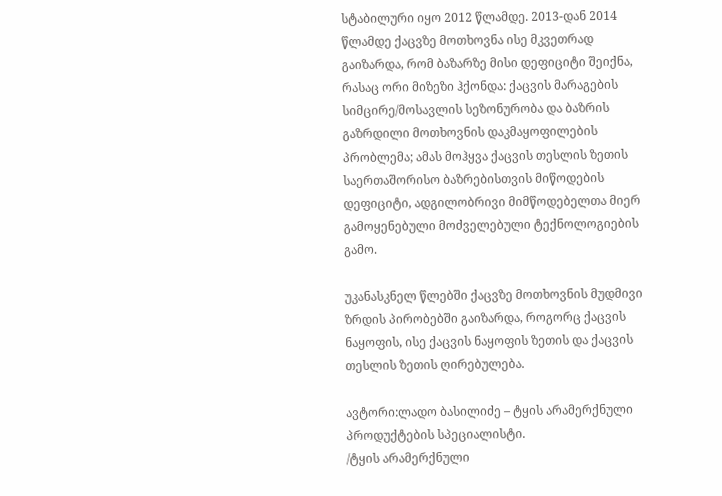სტაბილური იყო 2012 წლამდე. 2013-დან 2014 წლამდე ქაცვზე მოთხოვნა ისე მკვეთრად გაიზარდა, რომ ბაზარზე მისი დეფიციტი შეიქნა, რასაც ორი მიზეზი ჰქონდა: ქაცვის მარაგების სიმცირე/მოსავლის სეზონურობა და ბაზრის გაზრდილი მოთხოვნის დაკმაყოფილების პრობლემა; ამას მოჰყვა ქაცვის თესლის ზეთის საერთაშორისო ბაზრებისთვის მიწოდების დეფიციტი, ადგილობრივი მიმწოდებელთა მიერ გამოყენებული მოძველებული ტექნოლოგიების გამო.

უკანასკნელ წლებში ქაცვზე მოთხოვნის მუდმივი ზრდის პირობებში გაიზარდა, როგორც ქაცვის ნაყოფის, ისე ქაცვის ნაყოფის ზეთის და ქაცვის თესლის ზეთის ღირებულება.

ავტორი:ლადო ბასილიძე – ტყის არამერქნული პროდუქტების სპეციალისტი.
/ტყის არამერქნული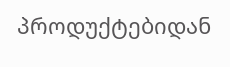პროდუქტებიდან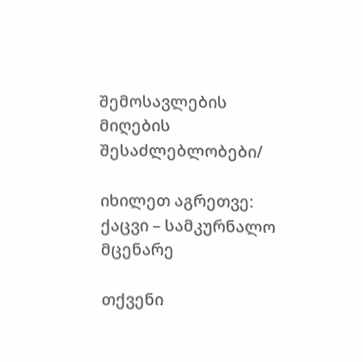შემოსავლების მიღების შესაძლებლობები/

იხილეთ აგრეთვე: ქაცვი – სამკურნალო მცენარე

თქვენი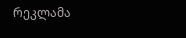რეკლამა